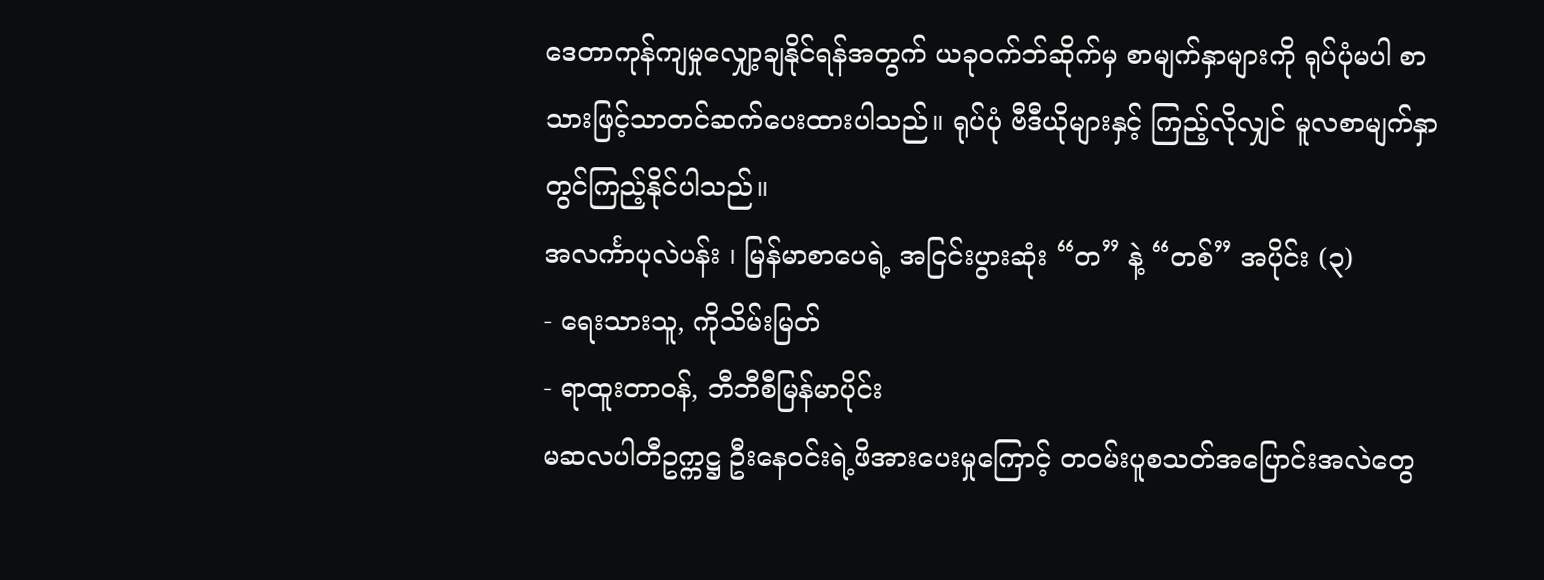ဒေတာကုန်ကျမှုလျှော့ချနိုင်ရန်အတွက် ယခုဝက်ဘ်ဆိုက်မှ စာမျက်နှာများကို ရုပ်ပုံမပါ စာသားဖြင့်သာတင်ဆက်ပေးထားပါသည်။ ရုပ်ပုံ ဗီဒီယိုများနှင့် ကြည့်လိုလျှင် မူလစာမျက်နှာတွင်ကြည့်နိုင်ပါသည်။
အလင်္ကာပုလဲပန်း ၊ မြန်မာစာပေရဲ့ အငြင်းပွားဆုံး “တ” နဲ့ “တစ်” အပိုင်း (၃)
- ရေးသားသူ, ကိုသိမ်းမြတ်
- ရာထူးတာဝန်, ဘီဘီစီမြန်မာပိုင်း
မဆလပါတီဥက္ကဋ္ဌ ဦးနေဝင်းရဲ့ဖိအားပေးမှုကြောင့် တဝမ်းပူစသတ်အပြောင်းအလဲတွေ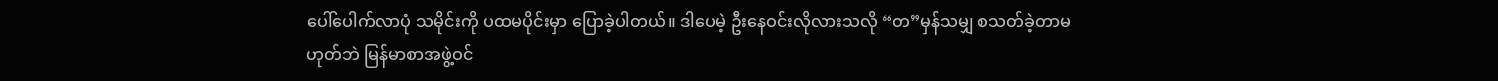ပေါ်ပေါက်လာပုံ သမိုင်းကို ပထမပိုင်းမှာ ပြောခဲ့ပါတယ်။ ဒါပေမဲ့ ဦးနေဝင်းလိုလားသလို “တ”မှန်သမျှ စသတ်ခဲ့တာမဟုတ်ဘဲ မြန်မာစာအဖွဲ့ဝင်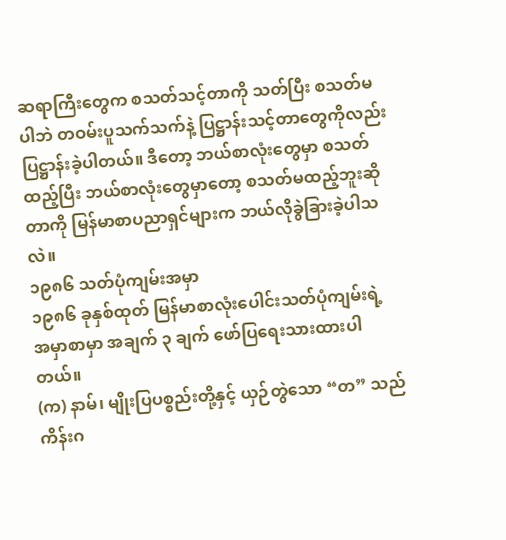ဆရာကြီးတွေက စသတ်သင့်တာကို သတ်ပြီး စသတ်မပါဘဲ တဝမ်းပူသက်သက်နဲ့ ပြဋ္ဌာန်းသင့်တာတွေကိုလည်း ပြဋ္ဌာန်းခဲ့ပါတယ်။ ဒီတော့ ဘယ်စာလုံးတွေမှာ စသတ်ထည့်ပြီး ဘယ်စာလုံးတွေမှာတော့ စသတ်မထည့်ဘူးဆိုတာကို မြန်မာစာပညာရှင်များက ဘယ်လိုခွဲခြားခဲ့ပါသလဲ။
၁၉၈၆ သတ်ပုံကျမ်းအမှာ
၁၉၈၆ ခုနှစ်ထုတ် မြန်မာစာလုံးပေါင်းသတ်ပုံကျမ်းရဲ့ အမှာစာမှာ အချက် ၃ ချက် ဖော်ပြရေးသားထားပါတယ်။
(က) နာမ်၊ မျိုးပြပစ္စည်းတို့နှင့် ယှဉ်တွဲသော “တ” သည် ကိန်းဂ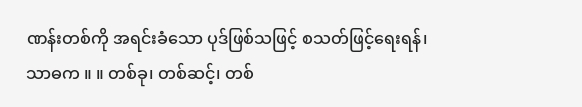ဏန်းတစ်ကို အရင်းခံသော ပုဒ်ဖြစ်သဖြင့် စသတ်ဖြင့်ရေးရန်၊
သာဓက ။ ။ တစ်ခု၊ တစ်ဆင့်၊ တစ်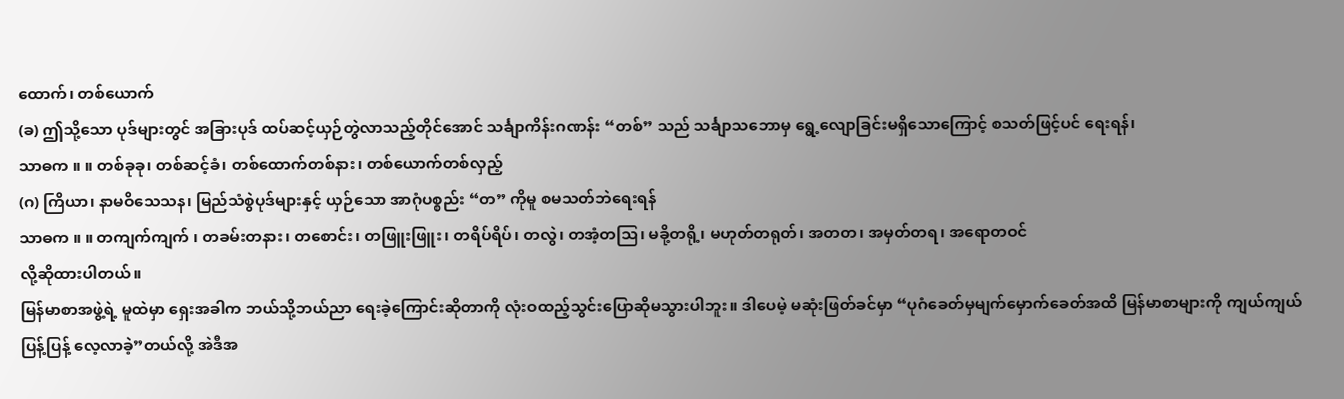ထောက်၊ တစ်ယောက်
(ခ) ဤသို့သော ပုဒ်များတွင် အခြားပုဒ် ထပ်ဆင့်ယှဉ်တွဲလာသည့်တိုင်အောင် သင်္ချာကိန်းဂဏန်း “တစ်” သည် သင်္ချာသဘောမှ ရွေ့လျောခြင်းမရှိသောကြောင့် စသတ်ဖြင့်ပင် ရေးရန်၊
သာဓက ။ ။ တစ်ခုခု၊ တစ်ဆင့်ခံ၊ တစ်ထောက်တစ်နား၊ တစ်ယောက်တစ်လှည့်
(ဂ) ကြိယာ၊ နာမဝိသေသန၊ မြည်သံစွဲပုဒ်များနှင့် ယှဉ်သော အာဂုံပစ္စည်း “တ” ကိုမူ စမသတ်ဘဲရေးရန်
သာဓက ။ ။ တကျက်ကျက် ၊ တခမ်းတနား၊ တစောင်း၊ တဖြူးဖြူး၊ တရိပ်ရိပ်၊ တလွဲ၊ တအံ့တသြ၊ မခို့တရို့၊ မဟုတ်တရုတ်၊ အတတ၊ အမှတ်တရ၊ အရောတဝင်
လို့ဆိုထားပါတယ်။
မြန်မာစာအဖွဲ့ရဲ့ မူထဲမှာ ရှေးအခါက ဘယ်သို့ဘယ်ညာ ရေးခဲ့ကြောင်းဆိုတာကို လုံးဝထည့်သွင်းပြောဆိုမသွားပါဘူး။ ဒါပေမဲ့ မဆုံးဖြတ်ခင်မှာ “ပုဂံခေတ်မှမျက်မှောက်ခေတ်အထိ မြန်မာစာများကို ကျယ်ကျယ်ပြန့်ပြန့် လေ့လာခဲ့”တယ်လို့ အဲဒီအ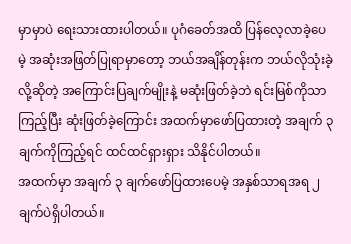မှာမှာပဲ ရေးသားထားပါတယ်။ ပုဂံခေတ်အထိ ပြန်လေ့လာခဲ့ပေမဲ့ အဆုံးအဖြတ်ပြုရာမှာတော့ ဘယ်အချိန်တုန်းက ဘယ်လိုသုံးခဲ့လို့ဆိုတဲ့ အကြောင်းပြချက်မျိုးနဲ့ မဆုံးဖြတ်ခဲ့ဘဲ ရင်းမြစ်ကိုသာကြည့်ပြီး ဆုံးဖြတ်ခဲ့ကြောင်း အထက်မှာဖော်ပြထားတဲ့ အချက် ၃ ချက်ကိုကြည့်ရင် ထင်ထင်ရှားရှား သိနိုင်ပါတယ်။
အထက်မှာ အချက် ၃ ချက်ဖော်ပြထားပေမဲ့ အနှစ်သာရအရ ၂ ချက်ပဲရှိပါတယ်။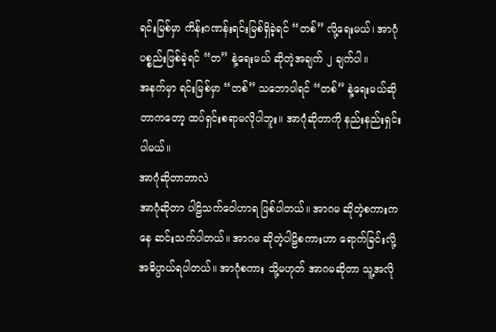ရင်းမြစ်မှာ ကိန်းဂဏန်းရင်းမြစ်ရှိခဲ့ရင် “တစ်” လို့ရေးမယ်၊ အာဂုံပစ္စည်းဖြစ်ခဲ့ရင် “တ” နဲ့ရေးမယ် ဆိုတဲ့အချက် ၂ ချက်ပါ။
အနက်မှာ ရင်းမြစ်မှာ “တစ်” သဘောပါရင် “တစ်” နဲ့ရေးမယ်ဆိုတာကတော့ ထပ်ရှင်းစရာမလိုပါဘူး။ အာဂုံဆိုတာကို နည်းနည်းရှင်းပါမယ်။
အာဂုံဆိုတာဘာလဲ
အာဂုံဆိုတာ ပါဠိသက်ဝေါဟာရ ဖြစ်ပါတယ်။ အာဂမ ဆိုတဲ့စကားကနေ ဆင်းသက်ပါတယ်။ အာဂမ ဆိုတဲ့ပါဠိစကားဟာ ရောက်ခြင်းလို့ အဓိပ္ပာယ်ရပါတယ်။ အာဂုံစကား သို့မဟုတ် အာဂမဆိုတာ သူ့အလို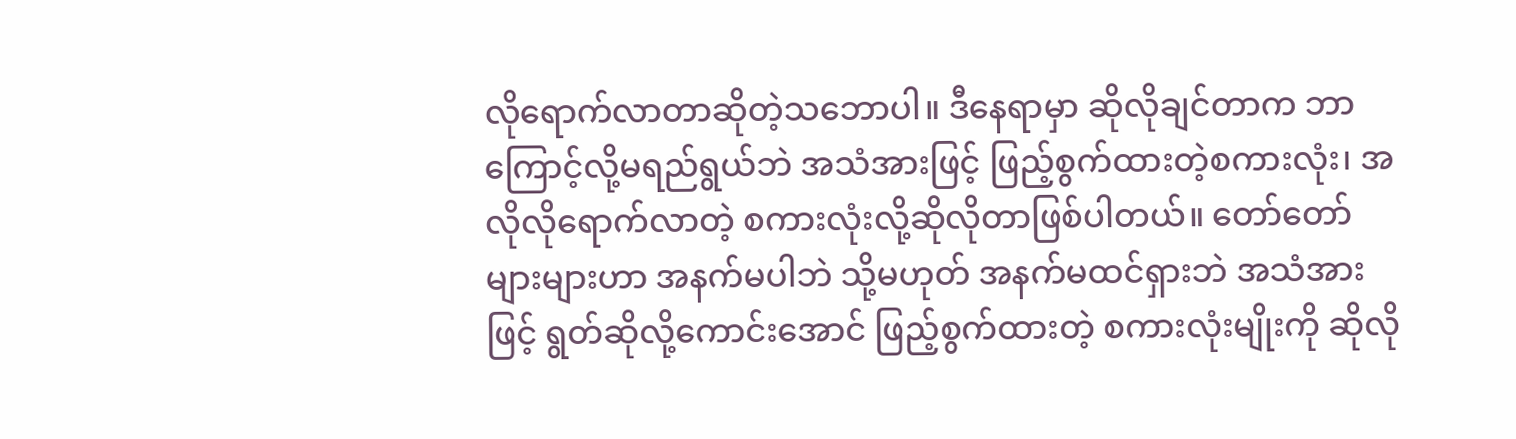လိုရောက်လာတာဆိုတဲ့သဘောပါ။ ဒီနေရာမှာ ဆိုလိုချင်တာက ဘာကြောင့်လို့မရည်ရွယ်ဘဲ အသံအားဖြင့် ဖြည့်စွက်ထားတဲ့စကားလုံး၊ အလိုလိုရောက်လာတဲ့ စကားလုံးလို့ဆိုလိုတာဖြစ်ပါတယ်။ တော်တော်များများဟာ အနက်မပါဘဲ သို့မဟုတ် အနက်မထင်ရှားဘဲ အသံအားဖြင့် ရွတ်ဆိုလို့ကောင်းအောင် ဖြည့်စွက်ထားတဲ့ စကားလုံးမျိုးကို ဆိုလို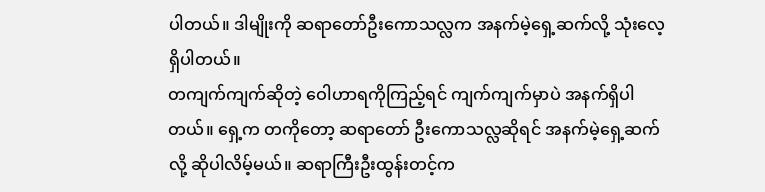ပါတယ်။ ဒါမျိုးကို ဆရာတော်ဦးကောသလ္လက အနက်မဲ့ရှေ့ဆက်လို့ သုံးလေ့ရှိပါတယ်။
တကျက်ကျက်ဆိုတဲ့ ဝေါဟာရကိုကြည့်ရင် ကျက်ကျက်မှာပဲ အနက်ရှိပါတယ်။ ရှေ့က တကိုတော့ ဆရာတော် ဦးကောသလ္လဆိုရင် အနက်မဲ့ရှေ့ဆက်လို့ ဆိုပါလိမ့်မယ်။ ဆရာကြီးဦးထွန်းတင့်က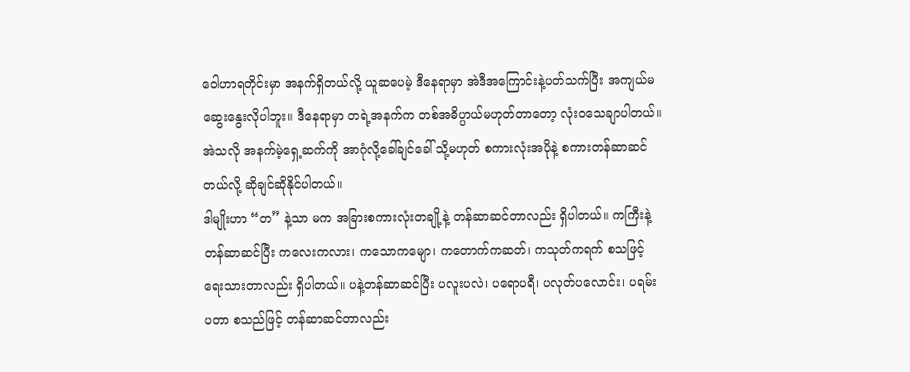ဝေါဟာရတိုင်းမှာ အနက်ရှိတယ်လို့ ယူဆပေမဲ့ ဒီနေရာမှာ အဲဒီအကြောင်းနဲ့ပတ်သက်ပြီး အကျယ်မဆွေးနွေးလိုပါဘူး။ ဒီနေရာမှာ တရဲ့အနက်က တစ်အဓိပ္ပာယ်မဟုတ်တာတော့ လုံးဝသေချာပါတယ်။ အဲသလို အနက်မဲ့ရှေ့ဆက်ကို အာဂုံလို့ခေါ်ချင်ခေါ် သို့မဟုတ် စကားလုံးအပိုနဲ့ စကားတန်ဆာဆင်တယ်လို့ ဆိုချင်ဆိုနိုင်ပါတယ်။
ဒါမျိုးဟာ “တ” နဲ့သာ မက အခြားစကားလုံးတချို့နဲ့ တန်ဆာဆင်တာလည်း ရှိပါတယ်။ ကကြီးနဲ့တန်ဆာဆင်ပြီး ကလေးကလား၊ ကသောကမျော၊ ကတောက်ကဆတ်၊ ကသုတ်ကရက် စသဖြင့် ရေးသားတာလည်း ရှိပါတယ်။ ပနဲ့တန်ဆာဆင်ပြီး ပလူးပလဲ၊ ပရောပရီ၊ ပလုတ်ပလောင်း၊ ပရမ်းပတာ စသည်ဖြင့် တန်ဆာဆင်တာလည်း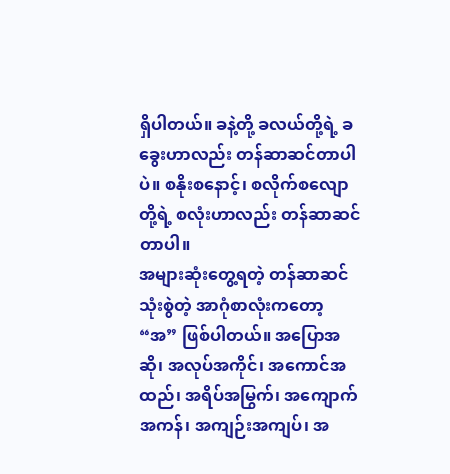ရှိပါတယ်။ ခနဲ့တို့ ခလယ်တို့ရဲ့ ခခွေးဟာလည်း တန်ဆာဆင်တာပါပဲ။ စနိုးစနောင့်၊ စလိုက်စလျောတို့ရဲ့ စလုံးဟာလည်း တန်ဆာဆင်တာပါ။
အများဆုံးတွေ့ရတဲ့ တန်ဆာဆင်သုံးစွဲတဲ့ အာဂုံစာလုံးကတော့ “အ” ဖြစ်ပါတယ်။ အပြောအဆို၊ အလုပ်အကိုင်၊ အကောင်အထည်၊ အရိပ်အမြွက်၊ အကျောက်အကန်၊ အကျဉ်းအကျပ်၊ အ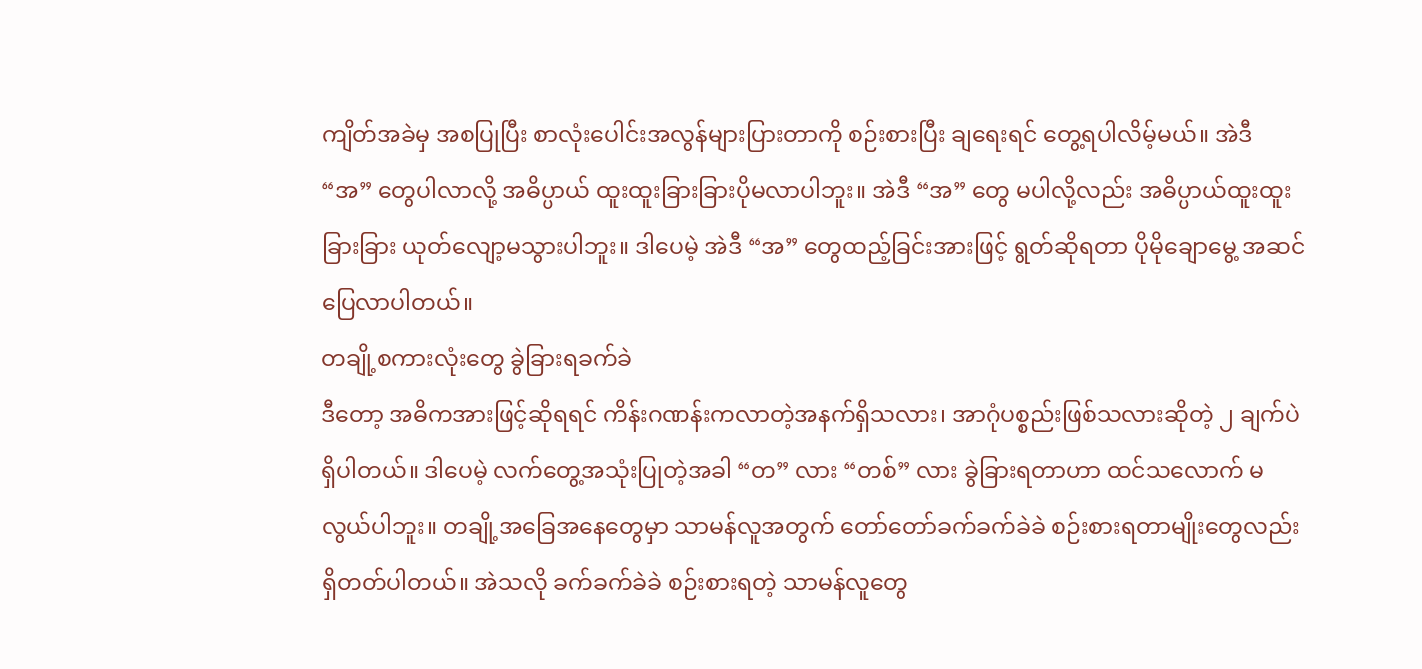ကျိတ်အခဲမှ အစပြုပြီး စာလုံးပေါင်းအလွန်များပြားတာကို စဉ်းစားပြီး ချရေးရင် တွေ့ရပါလိမ့်မယ်။ အဲဒီ “အ” တွေပါလာလို့ အဓိပ္ပာယ် ထူးထူးခြားခြားပိုမလာပါဘူး။ အဲဒီ “အ” တွေ မပါလို့လည်း အဓိပ္ပာယ်ထူးထူးခြားခြား ယုတ်လျော့မသွားပါဘူး။ ဒါပေမဲ့ အဲဒီ “အ” တွေထည့်ခြင်းအားဖြင့် ရွတ်ဆိုရတာ ပိုမိုချောမွေ့ အဆင်ပြေလာပါတယ်။
တချို့စကားလုံးတွေ ခွဲခြားရခက်ခဲ
ဒီတော့ အဓိကအားဖြင့်ဆိုရရင် ကိန်းဂဏန်းကလာတဲ့အနက်ရှိသလား၊ အာဂုံပစ္စည်းဖြစ်သလားဆိုတဲ့ ၂ ချက်ပဲရှိပါတယ်။ ဒါပေမဲ့ လက်တွေ့အသုံးပြုတဲ့အခါ “တ” လား “တစ်” လား ခွဲခြားရတာဟာ ထင်သလောက် မလွယ်ပါဘူး။ တချို့အခြေအနေတွေမှာ သာမန်လူအတွက် တော်တော်ခက်ခက်ခဲခဲ စဉ်းစားရတာမျိုးတွေလည်းရှိတတ်ပါတယ်။ အဲသလို ခက်ခက်ခဲခဲ စဉ်းစားရတဲ့ သာမန်လူတွေ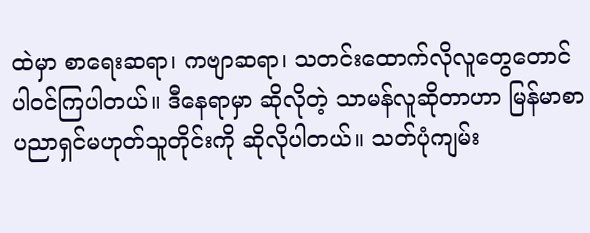ထဲမှာ စာရေးဆရာ၊ ကဗျာဆရာ၊ သတင်းထောက်လိုလူတွေတောင် ပါဝင်ကြပါတယ်။ ဒီနေရာမှာ ဆိုလိုတဲ့ သာမန်လူဆိုတာဟာ မြန်မာစာပညာရှင်မဟုတ်သူတိုင်းကို ဆိုလိုပါတယ်။ သတ်ပုံကျမ်း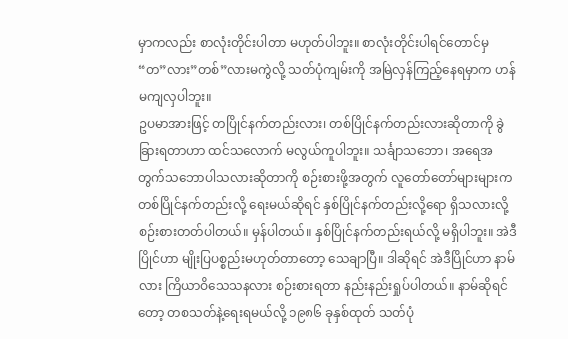မှာကလည်း စာလုံးတိုင်းပါတာ မဟုတ်ပါဘူး။ စာလုံးတိုင်းပါရင်တောင်မှ “တ”လား”တစ်”လားမကွဲလို့ သတ်ပုံကျမ်းကို အမြဲလှန်ကြည့်နေရမှာက ဟန်မကျလှပါဘူး။
ဥပမာအားဖြင့် တပြိုင်နက်တည်းလား၊ တစ်ပြိုင်နက်တည်းလားဆိုတာကို ခွဲခြားရတာဟာ ထင်သလောက် မလွယ်ကူပါဘူး။ သင်္ချာသဘော၊ အရေအတွက်သဘောပါသလားဆိုတာကို စဉ်းစားဖို့အတွက် လူတော်တော်များများက တစ်ပြိုင်နက်တည်းလို့ ရေးမယ်ဆိုရင် နှစ်ပြိုင်နက်တည်းလို့ရော ရှိသလားလို့ စဉ်းစားတတ်ပါတယ်။ မှန်ပါတယ်။ နှစ်ပြိုင်နက်တည်းရယ်လို့ မရှိပါဘူး။ အဲဒီပြိုင်ဟာ မျိုးပြပစ္စည်းမဟုတ်တာတော့ သေချာပြီ။ ဒါဆိုရင် အဲဒီပြိုင်ဟာ နာမ်လား ကြိယာဝိသေသနလား စဉ်းစားရတာ နည်းနည်းရှုပ်ပါတယ်။ နာမ်ဆိုရင်တော့ တစသတ်နဲ့ရေးရမယ်လို့ ၁၉၈၆ ခုနှစ်ထုတ် သတ်ပုံ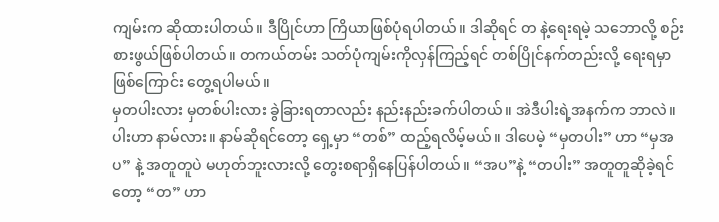ကျမ်းက ဆိုထားပါတယ်။ ဒီပြိုင်ဟာ ကြိယာဖြစ်ပုံရပါတယ်။ ဒါဆိုရင် တ နဲ့ရေးရမဲ့ သဘောလို့ စဉ်းစားဖွယ်ဖြစ်ပါတယ်။ တကယ်တမ်း သတ်ပုံကျမ်းကိုလှန်ကြည့်ရင် တစ်ပြိုင်နက်တည်းလို့ ရေးရမှာဖြစ်ကြောင်း တွေ့ရပါမယ်။
မှတပါးလား မှတစ်ပါးလား ခွဲခြားရတာလည်း နည်းနည်းခက်ပါတယ်။ အဲဒီပါးရဲ့အနက်က ဘာလဲ။ ပါးဟာ နာမ်လား။ နာမ်ဆိုရင်တော့ ရှေ့မှာ “တစ်” ထည့်ရလိမ့်မယ်။ ဒါပေမဲ့ “မှတပါး” ဟာ “မှအပ” နဲ့ အတူတူပဲ မဟုတ်ဘူးလားလို့ တွေးစရာရှိနေပြန်ပါတယ်။ “အပ”နဲ့ “တပါး” အတူတူဆိုခဲ့ရင်တော့ “တ” ဟာ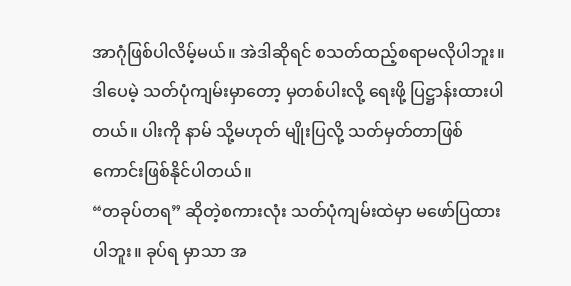အာဂုံဖြစ်ပါလိမ့်မယ်။ အဲဒါဆိုရင် စသတ်ထည့်စရာမလိုပါဘူး။ ဒါပေမဲ့ သတ်ပုံကျမ်းမှာတော့ မှတစ်ပါးလို့ ရေးဖို့ ပြဋ္ဌာန်းထားပါတယ်။ ပါးကို နာမ် သို့မဟုတ် မျိုးပြလို့ သတ်မှတ်တာဖြစ်ကောင်းဖြစ်နိုင်ပါတယ်။
“တခုပ်တရ” ဆိုတဲ့စကားလုံး သတ်ပုံကျမ်းထဲမှာ မဖော်ပြထားပါဘူး။ ခုပ်ရ မှာသာ အ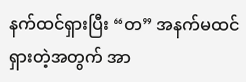နက်ထင်ရှားပြီး “တ” အနက်မထင်ရှားတဲ့အတွက် အာ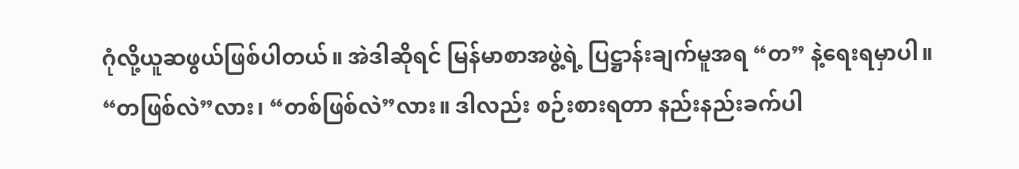ဂုံလို့ယူဆဖွယ်ဖြစ်ပါတယ်။ အဲဒါဆိုရင် မြန်မာစာအဖွဲ့ရဲ့ ပြဋ္ဌာန်းချက်မူအရ “တ” နဲ့ရေးရမှာပါ။
“တဖြစ်လဲ”လား၊ “တစ်ဖြစ်လဲ”လား။ ဒါလည်း စဉ်းစားရတာ နည်းနည်းခက်ပါ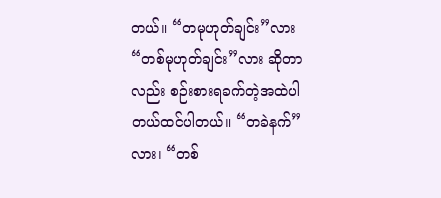တယ်။ “တမုဟုတ်ချင်း”လား “တစ်မုဟုတ်ချင်း”လား ဆိုတာလည်း စဉ်းစားရခက်တဲ့အထဲပါတယ်ထင်ပါတယ်။ “တခဲနက်”လား၊ “တစ်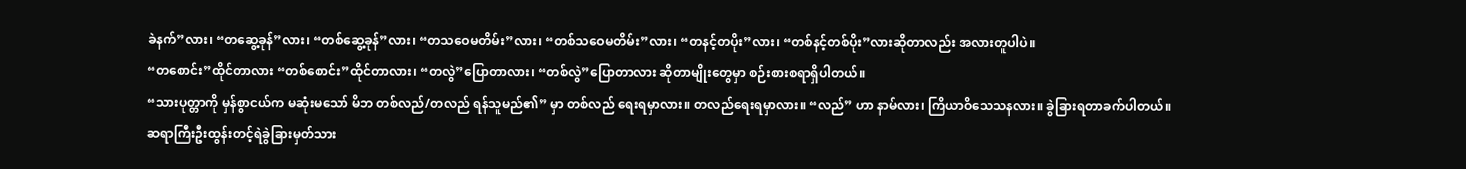ခဲနက်”လား၊ “တဆွေ့ခုန်”လား၊ “တစ်ဆွေ့ခုန်”လား၊ “တသဝေမတိမ်း”လား၊ “တစ်သဝေမတိမ်း”လား၊ “တနင့်တပိုး”လား၊ “တစ်နင့်တစ်ပိုး”လားဆိုတာလည်း အလားတူပါပဲ။
“တစောင်း”ထိုင်တာလား “တစ်စောင်း”ထိုင်တာလား၊ “တလွဲ”ပြောတာလား၊ “တစ်လွဲ”ပြောတာလား ဆိုတာမျိုးတွေမှာ စဉ်းစားစရာရှိပါတယ်။
“သားပုတ္တာကို မှန်စွာငယ်က မဆုံးမသော် မိဘ တစ်လည်/တလည် ရန်သူမည်၏” မှာ တစ်လည် ရေးရမှာလား။ တလည်ရေးရမှာလား။ “လည်” ဟာ နာမ်လား၊ ကြိယာဝိသေသနလား။ ခွဲခြားရတာခက်ပါတယ်။
ဆရာကြီးဦးထွန်းတင့်ရဲခွဲခြားမှတ်သား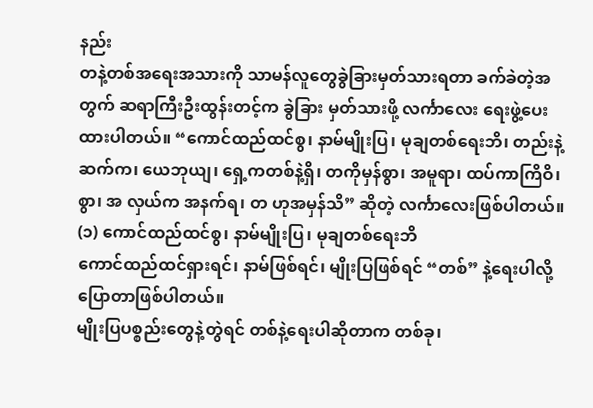နည်း
တနဲ့တစ်အရေးအသားကို သာမန်လူတွေခွဲခြားမှတ်သားရတာ ခက်ခဲတဲ့အတွက် ဆရာကြီးဦးထွန်းတင့်က ခွဲခြား မှတ်သားဖို့ လင်္ကာလေး ရေးဖွဲ့ပေးထားပါတယ်။ “ကောင်ထည်ထင်စွ၊ နာမ်မျိုးပြ၊ မုချတစ်ရေးဘိ၊ တည်းနဲ့ဆက်က၊ ယေဘုယျ၊ ရှေ့ကတစ်နဲ့ရှိ၊ တကိုမှန်စွာ၊ အမူရာ၊ ထပ်ကာကြိဝိ၊ စွာ၊ အ လှယ်က အနက်ရ၊ တ ဟုအမှန်သိ” ဆိုတဲ့ လင်္ကာလေးဖြစ်ပါတယ်။
(၁) ကောင်ထည်ထင်စွ၊ နာမ်မျိုးပြ၊ မုချတစ်ရေးဘိ
ကောင်ထည်ထင်ရှားရင်၊ နာမ်ဖြစ်ရင်၊ မျိုးပြဖြစ်ရင် “တစ်” နဲ့ရေးပါလို့ပြောတာဖြစ်ပါတယ်။
မျိုးပြပစ္စည်းတွေနဲ့တွဲရင် တစ်နဲ့ရေးပါဆိုတာက တစ်ခု၊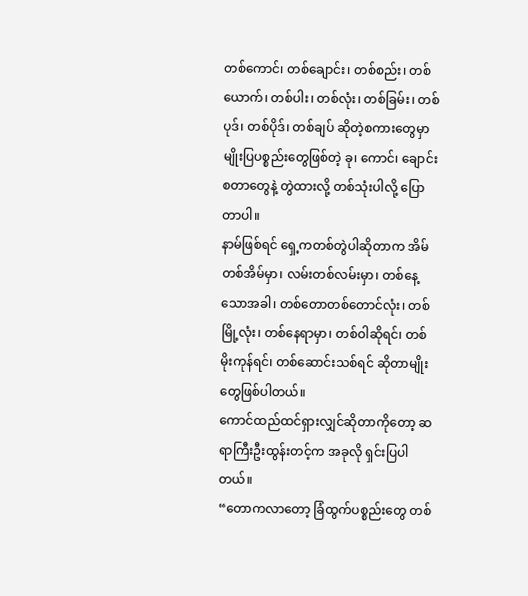တစ်ကောင်၊ တစ်ချောင်း၊ တစ်စည်း၊ တစ်ယောက်၊ တစ်ပါး၊ တစ်လုံး၊ တစ်ခြမ်း၊ တစ်ပုဒ်၊ တစ်ပိုဒ်၊ တစ်ချပ် ဆိုတဲ့စကားတွေမှာ မျိုးပြပစ္စည်းတွေဖြစ်တဲ့ ခု၊ ကောင်၊ ချောင်း စတာတွေနဲ့ တွဲထားလို့ တစ်သုံးပါလို့ ပြောတာပါ။
နာမ်ဖြစ်ရင် ရှေ့ကတစ်တွဲပါဆိုတာက အိမ်တစ်အိမ်မှာ၊ လမ်းတစ်လမ်းမှာ၊ တစ်နေ့သောအခါ၊ တစ်တောတစ်တောင်လုံး၊ တစ်မြို့လုံး၊ တစ်နေရာမှာ၊ တစ်ဝါဆိုရင်၊ တစ်မိုးကုန်ရင်၊ တစ်ဆောင်းသစ်ရင် ဆိုတာမျိုးတွေဖြစ်ပါတယ်။
ကောင်ထည်ထင်ရှားလျှင်ဆိုတာကိုတော့ ဆရာကြီးဦးထွန်းတင့်က အခုလို ရှင်းပြပါတယ်။
“တောကလာတော့ ခြံထွက်ပစ္စည်းတွေ တစ်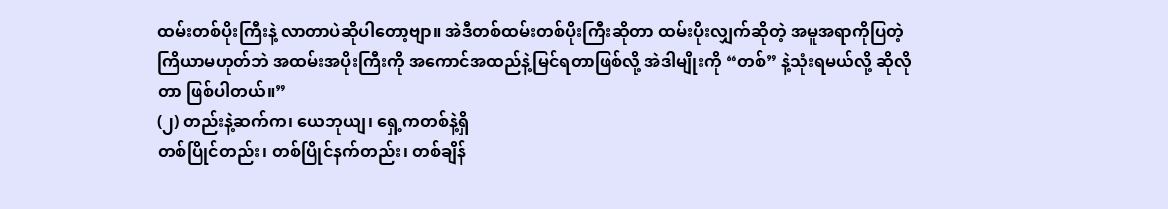ထမ်းတစ်ပိုးကြီးနဲ့ လာတာပဲဆိုပါတော့ဗျာ။ အဲဒီတစ်ထမ်းတစ်ပိုးကြီးဆိုတာ ထမ်းပိုးလျှက်ဆိုတဲ့ အမူအရာကိုပြတဲ့ကြိယာမဟုတ်ဘဲ အထမ်းအပိုးကြီးကို အကောင်အထည်နဲ့မြင်ရတာဖြစ်လို့ အဲဒါမျိုးကို “တစ်” နဲ့သုံးရမယ်လို့ ဆိုလိုတာ ဖြစ်ပါတယ်။”
(၂) တည်းနဲ့ဆက်က၊ ယေဘုယျ၊ ရှေ့ကတစ်နဲ့ရှိ
တစ်ပြိုင်တည်း၊ တစ်ပြိုင်နက်တည်း၊ တစ်ချိန်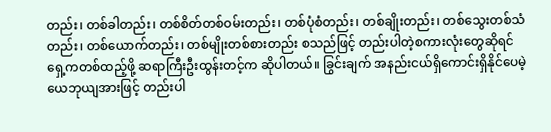တည်း၊ တစ်ခါတည်း၊ တစ်စိတ်တစ်ဝမ်းတည်း၊ တစ်ပုံစံတည်း၊ တစ်ချိုးတည်း၊ တစ်သွေးတစ်သံတည်း၊ တစ်ယောက်တည်း၊ တစ်မျိုးတစ်စားတည်း စသည်ဖြင့် တည်းပါတဲ့စကားလုံးတွေဆိုရင် ရှေ့ကတစ်ထည့်ဖို့ ဆရာကြီးဦးထွန်းတင့်က ဆိုပါတယ်။ ခြွင်းချက် အနည်းငယ်ရှိကောင်းရှိနိုင်ပေမဲ့ ယေဘုယျအားဖြင့် တည်းပါ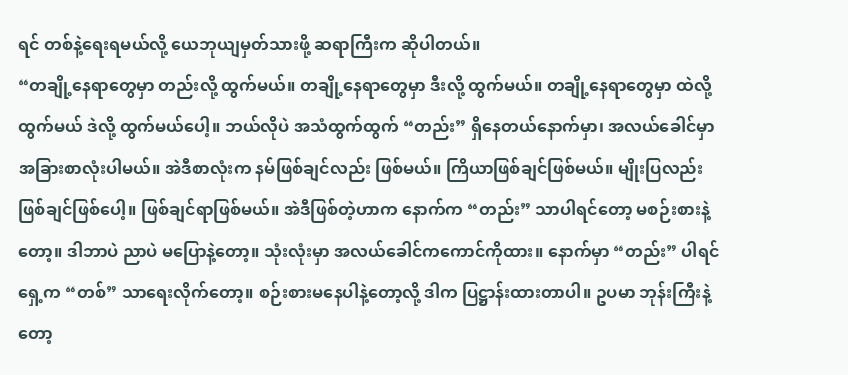ရင် တစ်နဲ့ရေးရမယ်လို့ ယေဘုယျမှတ်သားဖို့ ဆရာကြီးက ဆိုပါတယ်။
“တချို့နေရာတွေမှာ တည်းလို့ ထွက်မယ်။ တချို့နေရာတွေမှာ ဒီးလို့ ထွက်မယ်။ တချို့နေရာတွေမှာ ထဲလို့ ထွက်မယ် ဒဲလို့ ထွက်မယ်ပေါ့။ ဘယ်လိုပဲ အသံထွက်ထွက် “တည်း” ရှိနေတယ်နောက်မှာ၊ အလယ်ခေါင်မှာ အခြားစာလုံးပါမယ်။ အဲဒီစာလုံးက နမ်ဖြစ်ချင်လည်း ဖြစ်မယ်။ ကြိယာဖြစ်ချင်ဖြစ်မယ်။ မျိုးပြလည်း ဖြစ်ချင်ဖြစ်ပေါ့။ ဖြစ်ချင်ရာဖြစ်မယ်။ အဲဒီဖြစ်တဲ့ဟာက နောက်က “တည်း” သာပါရင်တော့ မစဉ်းစားနဲ့တော့။ ဒါဘာပဲ ညာပဲ မပြောနဲ့တော့။ သုံးလုံးမှာ အလယ်ခေါင်ကကောင်ကိုထား။ နောက်မှာ “တည်း” ပါရင် ရှေ့က “တစ်” သာရေးလိုက်တော့။ စဉ်းစားမနေပါနဲ့တော့လို့ ဒါက ပြဋ္ဌာန်းထားတာပါ။ ဥပမာ ဘုန်းကြီးနဲ့တော့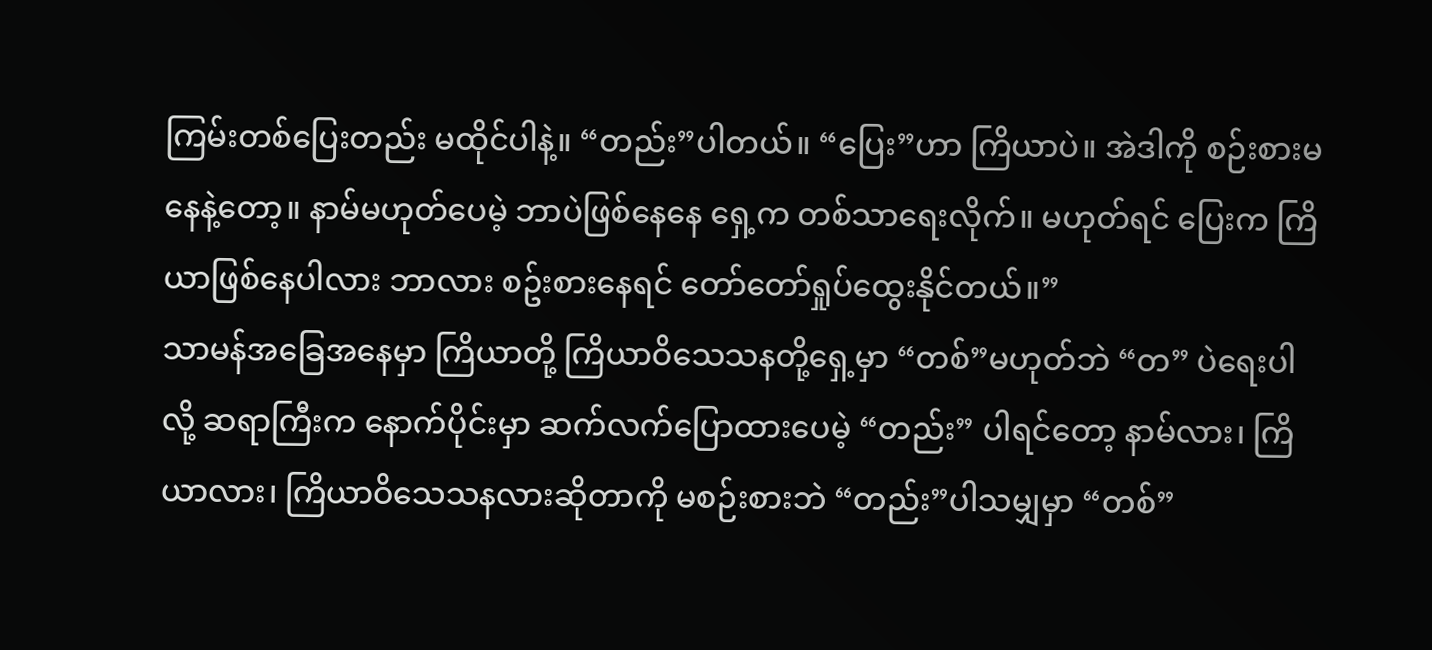ကြမ်းတစ်ပြေးတည်း မထိုင်ပါနဲ့။ “တည်း”ပါတယ်။ “ပြေး”ဟာ ကြိယာပဲ။ အဲဒါကို စဉ်းစားမနေနဲ့တော့။ နာမ်မဟုတ်ပေမဲ့ ဘာပဲဖြစ်နေနေ ရှေ့က တစ်သာရေးလိုက်။ မဟုတ်ရင် ပြေးက ကြိယာဖြစ်နေပါလား ဘာလား စဥ်းစားနေရင် တော်တော်ရှုပ်ထွေးနိုင်တယ်။”
သာမန်အခြေအနေမှာ ကြိယာတို့ ကြိယာဝိသေသနတို့ရှေ့မှာ “တစ်”မဟုတ်ဘဲ “တ” ပဲရေးပါလို့ ဆရာကြီးက နောက်ပိုင်းမှာ ဆက်လက်ပြောထားပေမဲ့ “တည်း” ပါရင်တော့ နာမ်လား၊ ကြိယာလား၊ ကြိယာဝိသေသနလားဆိုတာကို မစဉ်းစားဘဲ “တည်း”ပါသမျှမှာ “တစ်”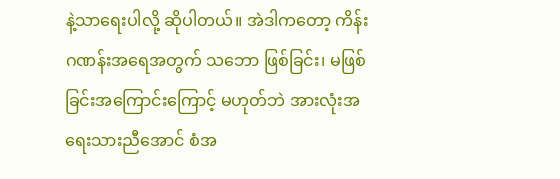နဲ့သာရေးပါလို့ ဆိုပါတယ်။ အဲဒါကတော့ ကိန်းဂဏန်းအရေအတွက် သဘော ဖြစ်ခြင်း၊ မဖြစ်ခြင်းအကြောင်းကြောင့် မဟုတ်ဘဲ အားလုံးအရေးသားညီအောင် စံအ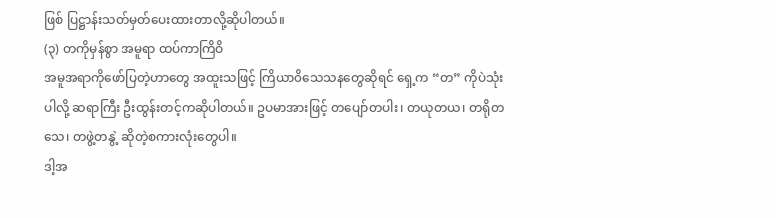ဖြစ် ပြဋ္ဌာန်းသတ်မှတ်ပေးထားတာလို့ဆိုပါတယ်။
(၃) တကိုမှန်စွာ အမူရာ ထပ်ကာကြိဝိ
အမူအရာကိုဖော်ပြတဲ့ဟာတွေ အထူးသဖြင့် ကြိယာ၀ိသေသနတွေဆိုရင် ရှေ့က “တ” ကိုပဲသုံးပါလို့ ဆရာကြီး ဦးထွန်းတင့်ကဆိုပါတယ်။ ဥပမာအားဖြင့် တပျော်တပါး၊ တယုတယ၊ တရိုတသေ၊ တဖွဲ့တနွဲ့ ဆိုတဲ့စကားလုံးတွေပါ။
ဒါ့အ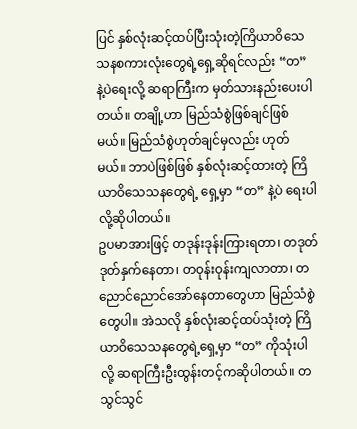ပြင် နှစ်လုံးဆင့်ထပ်ပြီးသုံးတဲ့ကြိယာဝိသေသနစကားလုံးတွေရဲ့ရှေ့ဆိုရင်လည်း “တ” နဲ့ပဲရေးလို့ ဆရာကြီးက မှတ်သားနည်းပေးပါတယ်။ တချို့ဟာ မြည်သံစွဲဖြစ်ချင်ဖြစ်မယ်။ မြည်သံစွဲဟုတ်ချင်မှလည်း ဟုတ်မယ်။ ဘာပဲဖြစ်ဖြစ် နှစ်လုံးဆင့်ထားတဲ့ ကြိယာဝိသေသနတွေရဲ့ ရှေ့မှာ “တ” နဲ့ပဲ ရေးပါလို့ဆိုပါတယ်။
ဥပမာအားဖြင့် တဒုန်းဒုန်းကြားရတာ၊ တဒုတ်ဒုတ်နှက်နေတာ၊ တဝုန်းဝုန်းကျလာတာ၊ တညောင်ညောင်အော်နေတာတွေဟာ မြည်သံစွဲတွေပါ။ အဲသလို နှစ်လုံးဆင့်ထပ်သုံးတဲ့ ကြိယာဝိသေသနတွေရဲ့ရှေ့မှာ “တ” ကိုသုံးပါလို့ ဆရာကြီးဦးထွန်းတင့်ကဆိုပါတယ်။ တသွင်သွင်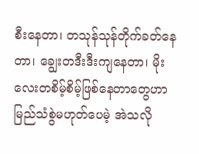စီးနေတာ၊ တသုန်သုန်တိုက်ခတ်နေတာ၊ ချွေးတဒီးဒီးကျနေတာ၊ မိုးလေးတစိမ့်စိမ့်ဖြစ်နေတာတွေဟာ မြည်သံစွဲမဟုတ်ပေမဲ့ အဲသလို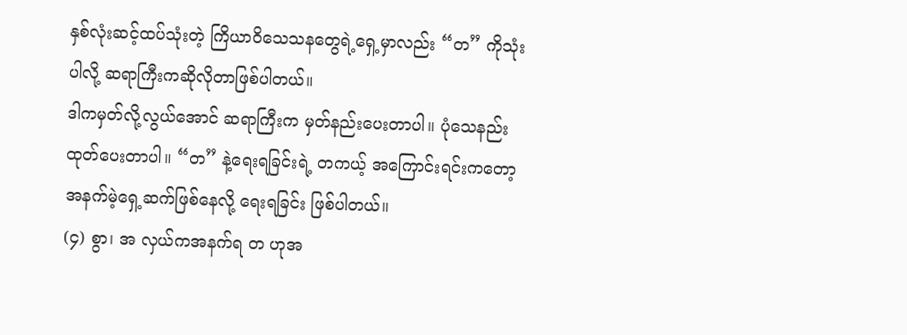နှစ်လုံးဆင့်ထပ်သုံးတဲ့ ကြိယာဝိသေသနတွေရဲ့ရှေ့မှာလည်း “တ” ကိုသုံးပါလို့ ဆရာကြီးကဆိုလိုတာဖြစ်ပါတယ်။
ဒါကမှတ်လို့လွယ်အောင် ဆရာကြီးက မှတ်နည်းပေးတာပါ။ ပုံသေနည်းထုတ်ပေးတာပါ။ “တ” နဲ့ရေးရခြင်းရဲ့ တကယ့် အကြောင်းရင်းကတော့ အနက်မဲ့ရှေ့ဆက်ဖြစ်နေလို့ ရေးရခြင်း ဖြစ်ပါတယ်။
(၄) စွာ၊ အ လှယ်ကအနက်ရ တ ဟုအ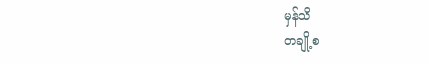မှန်သိ
တချို့စ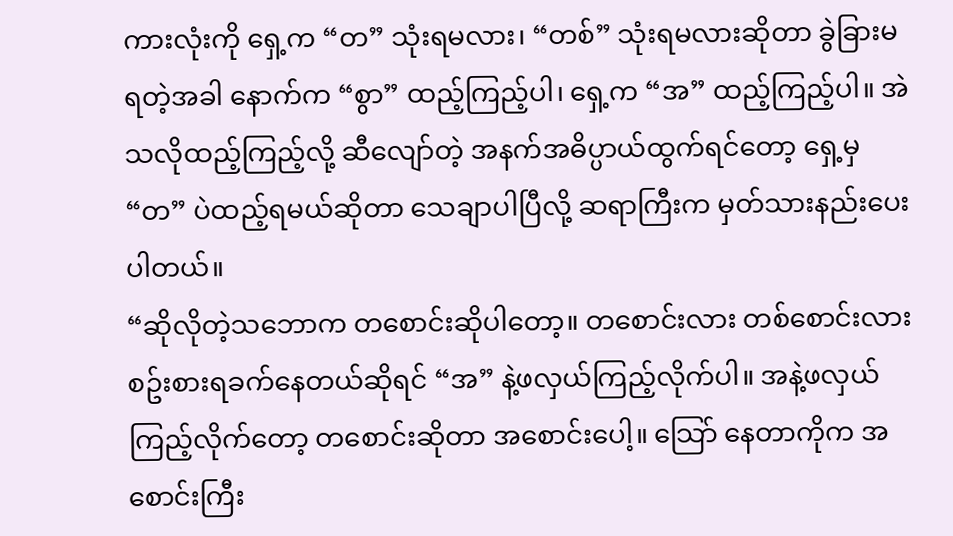ကားလုံးကို ရှေ့က “တ” သုံးရမလား၊ “တစ်” သုံးရမလားဆိုတာ ခွဲခြားမရတဲ့အခါ နောက်က “စွာ” ထည့်ကြည့်ပါ၊ ရှေ့က “အ” ထည့်ကြည့်ပါ။ အဲသလိုထည့်ကြည့်လို့ ဆီလျော်တဲ့ အနက်အဓိပ္ပာယ်ထွက်ရင်တော့ ရှေ့မှ “တ” ပဲထည့်ရမယ်ဆိုတာ သေချာပါပြီလို့ ဆရာကြီးက မှတ်သားနည်းပေးပါတယ်။
“ဆိုလိုတဲ့သဘောက တစောင်းဆိုပါတော့။ တစောင်းလား တစ်စောင်းလား စဥ်းစားရခက်နေတယ်ဆိုရင် “အ” နဲ့ဖလှယ်ကြည့်လိုက်ပါ။ အနဲ့ဖလှယ်ကြည့်လိုက်တော့ တစောင်းဆိုတာ အစောင်းပေါ့။ သြော် နေတာကိုက အစောင်းကြီး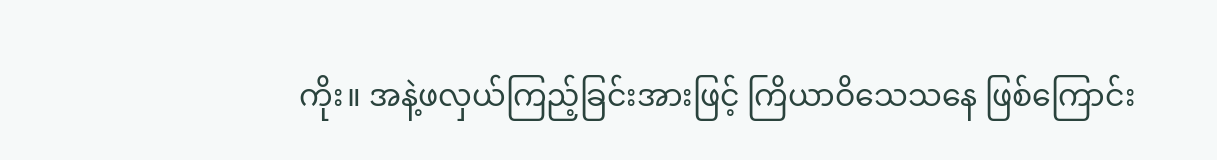ကိုး။ အနဲ့ဖလှယ်ကြည့်ခြင်းအားဖြင့် ကြိယာဝိသေသနေ ဖြစ်ကြောင်း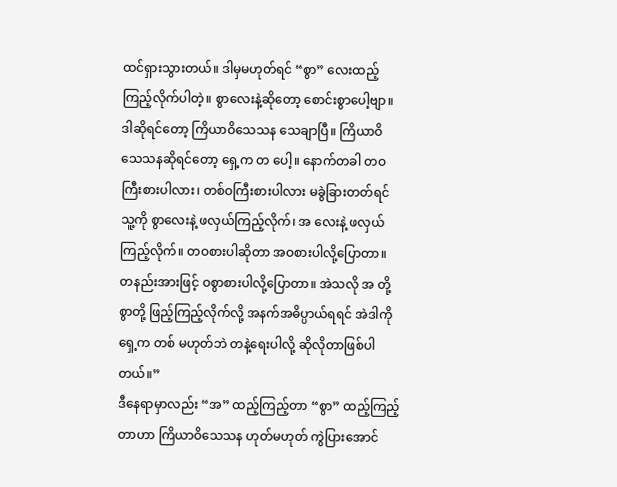ထင်ရှားသွားတယ်။ ဒါမှမဟုတ်ရင် “စွာ” လေးထည့်ကြည့်လိုက်ပါတဲ့။ စွာလေးနဲ့ဆိုတော့ စောင်းစွာပေါ့ဗျာ။ ဒါဆိုရင်တော့ ကြိယာဝိသေသန သေချာပြီ။ ကြိယာဝိသေသနဆိုရင်တော့ ရှေ့က တ ပေါ့။ နောက်တခါ တဝကြီးစားပါလား၊ တစ်ဝကြီးစားပါလား မခွဲခြားတတ်ရင် သူ့ကို စွာလေးနဲ့ ဖလှယ်ကြည့်လိုက်၊ အ လေးနဲ့ ဖလှယ်ကြည့်လိုက်။ တဝစားပါဆိုတာ အဝစားပါလို့ပြောတာ။ တနည်းအားဖြင့် ဝစွာစားပါလို့ပြောတာ။ အဲသလို အ တို့ စွာတို့ ဖြည့်ကြည့်လိုက်လို့ အနက်အဓိပ္ပာယ်ရရင် အဲဒါကိုရှေ့က တစ် မဟုတ်ဘဲ တနဲ့ရေးပါလို့ ဆိုလိုတာဖြစ်ပါတယ်။”
ဒီနေရာမှာလည်း “အ” ထည့်ကြည့်တာ “စွာ” ထည့်ကြည့်တာဟာ ကြိယာဝိသေသန ဟုတ်မဟုတ် ကွဲပြားအောင်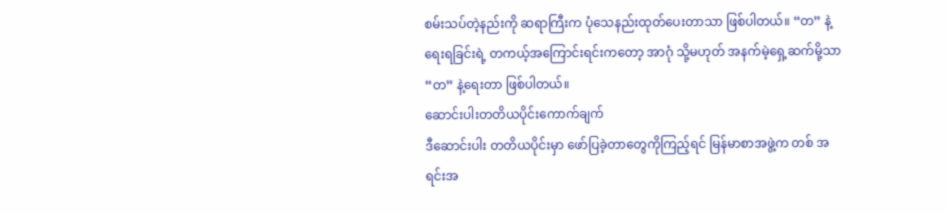စမ်းသပ်တဲ့နည်းကို ဆရာကြီးက ပုံသေနည်းထုတ်ပေးတာသာ ဖြစ်ပါတယ်။ “တ” နဲ့ရေးရခြင်းရဲ့ တကယ့်အကြောင်းရင်းကတော့ အာဂုံ သို့မဟုတ် အနက်မဲ့ရှေ့ဆက်မို့သာ “တ” နဲ့ရေးတာ ဖြစ်ပါတယ်။
ဆောင်းပါးတတိယပိုင်းကောက်ချက်
ဒီဆောင်းပါး တတိယပိုင်းမှာ ဖော်ပြခဲ့တာတွေကိုကြည့်ရင် မြန်မာစာအဖွဲ့က တစ် အရင်းအ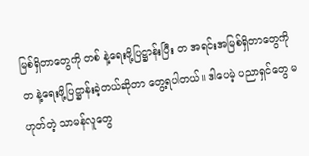မြစ်ရှိတာတွေကို တစ် နဲ့ရေးဖို့ပြဋ္ဌာန်းပြီး တ အရင်းအမြစ်ရှိတာတွေကို တ နဲ့ရေးဖို့ပြဋ္ဌာန်းခဲ့တယ်ဆိုတာ တွေ့ရပါတယ်။ ဒါပေမဲ့ ပညာရှင်တွေ မဟုတ်တဲ့ သာမန်လူတွေ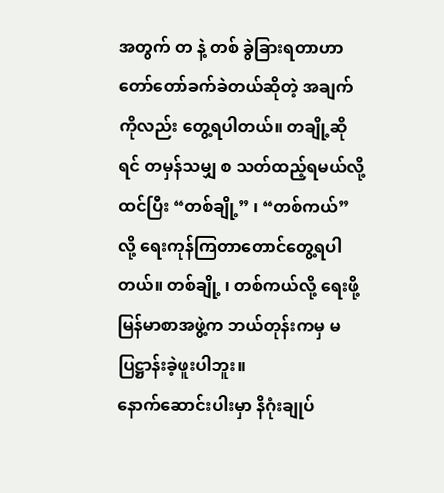အတွက် တ နဲ့ တစ် ခွဲခြားရတာဟာ တော်တော်ခက်ခဲတယ်ဆိုတဲ့ အချက်ကိုလည်း တွေ့ရပါတယ်။ တချို့ဆိုရင် တမှန်သမျှ စ သတ်ထည့်ရမယ်လို့ ထင်ပြီး “တစ်ချို့” ၊ “တစ်ကယ်” လို့ ရေးကုန်ကြတာတောင်တွေ့ရပါတယ်။ တစ်ချို့ ၊ တစ်ကယ်လို့ ရေးဖို့ မြန်မာစာအဖွဲ့က ဘယ်တုန်းကမှ မပြဋ္ဌာန်းခဲ့ဖူးပါဘူး။
နောက်ဆောင်းပါးမှာ နိဂုံးချုပ်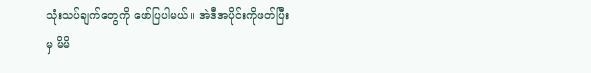သုံးသပ်ချက်တွေကို ဖော်ပြပါမယ်။ အဲဒီအပိုင်းကိုဖတ်ပြီးမှ မိမိ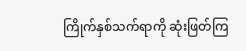ကြိုက်နှစ်သက်ရာကို ဆုံးဖြတ်ကြ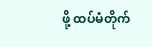ဖို့ ထပ်မံတိုက်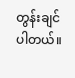တွန်းချင်ပါတယ်။